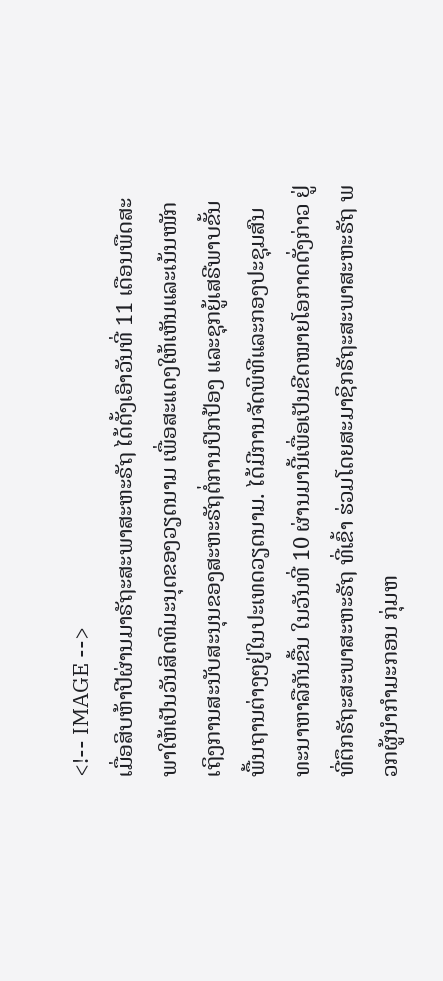<!-- IMAGE -->
ເມື່ອສິບຫ້າປີຜ່ານມາຣັຖະສະພາສະຫະຣັຖ ໄດ້ຕັ້ງເອົາວັນທີ່ 11 ເດືອນພືດສະພາໃຫ້ເປັນວັນສິດທິມະນຸດຂອງວຽດນາມ ເພື່ອສະແດງໃຫ້ເຫັນແລະເນ້ນໜັກເຖິງການສະນັບສະນຸນຂອງສະຫະຣັຖຕໍ່ການປົກປ້ອງ ແລະຊຸກຍູ້ເສຣີພາບຂັ້ນພື້ນຖານຕ່າງໆຢູ່ໃນປະເທດວຽດນາມ. ໄດ້ມີການຈັດພິທີແລະກອງປະຊຸມສົນທະນາຫາລືກັນຂື້ນ ໃນວັນທີ່ 10 ຜ່ານມານີ້ເພື່ອເປັນຂີດໝາຍໂອກາດດັ່ງກ່າວ ຢູ່ທີ່ຕຶກຣັຖະສະພາສະຫະຣັຖ ທີ່ເຂົ້າ ຮ່ວມໂດຍສະມາຊິກຣັຖະສະພາສະຫະຣັຖ ພວກຜູ້ນຳກຳມະກອນ ກຸ່ມຫ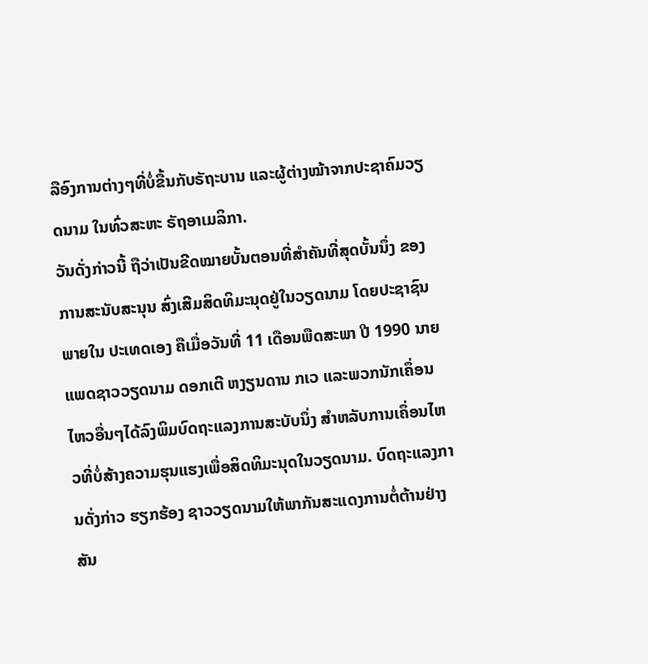ລືອົງການຕ່າງໆທີ່ບໍ່ຂື້ນກັບຣັຖະບານ ແລະຜູ້ຕ່າງໝ້າຈາກປະຊາຄົມວຽດນາມ ໃນທົ່ວສະຫະ ຣັຖອາເມລິກາ.
ວັນດັ່ງກ່າວນີ້ ຖືວ່າເປັນຂີດໝາຍບັ້ນຕອນທີ່ສຳຄັນທີ່ສຸດບັ້ນນຶ່ງ ຂອງການສະນັບສະນຸນ ສົ່ງເສີມສິດທິມະນຸດຢູ່ໃນວຽດນາມ ໂດຍປະຊາຊົນພາຍໃນ ປະເທດເອງ ຄືເມື່ອວັນທີ່ 11 ເດືອນພືດສະພາ ປີ 1990 ນາຍແພດຊາວວຽດນາມ ດອກເຕີ ຫງຽນດານ ກເວ ແລະພວກນັກເຄຶ່ອນໄຫວອື່ນໆໄດ້ລົງພິມບົດຖະແລງການສະບັບນຶ່ງ ສຳຫລັບການເຄຶ່ອນໄຫວທີ່ບໍ່ສ້າງຄວາມຮຸນແຮງເພື່ອສິດທິມະນຸດໃນວຽດນາມ. ບົດຖະແລງການດັ່ງກ່າວ ຮຽກຮ້ອງ ຊາວວຽດນາມໃຫ້ພາກັນສະແດງການຕໍ່ຕ້ານຢ່າງສັນ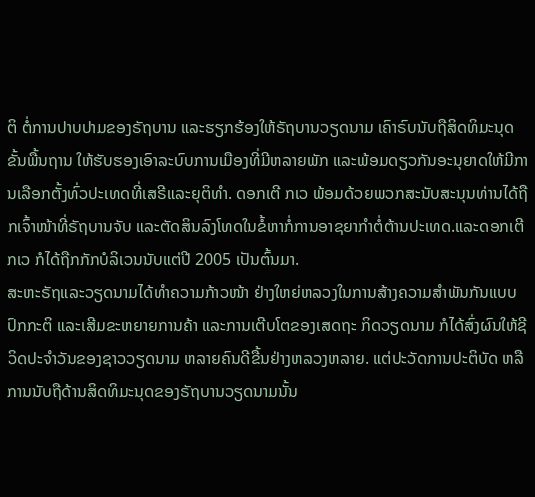ຕິ ຕໍ່ການປາບປາມຂອງຣັຖບານ ແລະຮຽກຮ້ອງໃຫ້ຣັຖບານວຽດນາມ ເຄົາຣົບນັບຖືສິດທິມະນຸດຂັ້ນພື້ນຖານ ໃຫ້ຮັບຮອງເອົາລະບົບການເມືອງທີ່ມີຫລາຍພັກ ແລະພ້ອມດຽວກັນອະນຸຍາດໃຫ້ມີການເລືອກຕັ້ງທົ່ວປະເທດທີ່ເສຣີແລະຍຸຕິທຳ. ດອກເຕີ ກເວ ພ້ອມດ້ວຍພວກສະນັບສະນຸນທ່ານໄດ້ຖືກເຈົ້າໜ້າທີ່ຣັຖບານຈັບ ແລະຕັດສິນລົງໂທດໃນຂໍ້ຫາກໍ່ການອາຊຍາກຳຕໍ່ຕ້ານປະເທດ.ແລະດອກເຕີ ກເວ ກໍໄດ້ຖືກກັກບໍລິເວນນັບແຕ່ປີ 2005 ເປັນຕົ້ນມາ.
ສະຫະຣັຖແລະວຽດນາມໄດ້ທຳຄວາມກ້າວໜ້າ ຢ່າງໃຫຍ່ຫລວງໃນການສ້າງຄວາມສຳພັນກັນແບບປົກກະຕິ ແລະເສີມຂະຫຍາຍການຄ້າ ແລະການເຕີບໂຕຂອງເສດຖະ ກິດວຽດນາມ ກໍໄດ້ສົ່ງຜົນໃຫ້ຊີວິດປະຈຳວັນຂອງຊາວວຽດນາມ ຫລາຍຄົນດີຂື້ນຢ່າງຫລວງຫລາຍ. ແຕ່ປະວັດການປະຕິບັດ ຫລືການນັບຖືດ້ານສິດທິມະນຸດຂອງຣັຖບານວຽດນາມນັ້ນ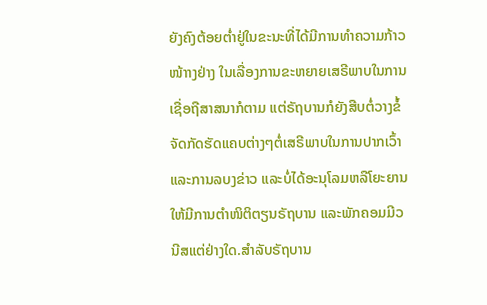ຍັງຄົງຕ້ອຍຕ່ຳຢູ່ໃນຂະນະທີ່ໄດ້ມີການທຳຄວາມກ້າວໜ້າາງຢ່າງ ໃນເລື່ອງການຂະຫຍາຍເສຣີພາບໃນການເຊື່ອຖືສາສນາກໍຕາມ ແຕ່ຣັຖບານກໍຍັງສືບຕໍ່ວາງຂໍ້ຈັດກັດຮັດແຄບຕ່າງໆຕໍ່ເສຣີພາບໃນການປາກເວົ້າແລະການລບງຂ່າວ ແລະບໍ່ໄດ້ອະນຸໂລມຫລືໂຍະຍານ ໃຫ້ມີການຕຳໜິຕິຕຽນຣັຖບານ ແລະພັກຄອມມີວນີສແຕ່ຢ່າງໃດ.ສຳລັບຣັຖບານ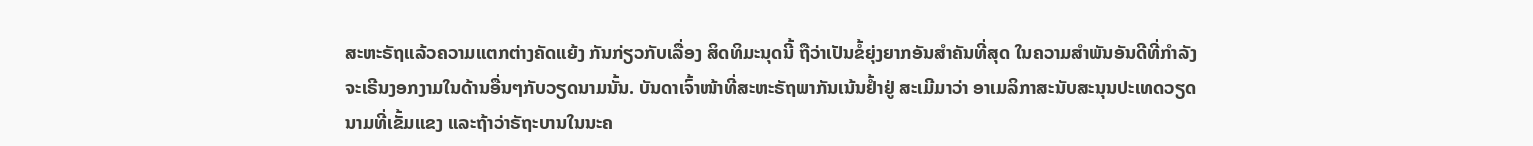ສະຫະຣັຖແລ້ວຄວາມແຕກຕ່າງຄັດແຍ້ງ ກັນກ່ຽວກັບເລື່ອງ ສິດທິມະນຸດນີ້ ຖືວ່າເປັນຂໍ້ຍຸ່ງຍາກອັນສຳຄັນທີ່ສຸດ ໃນຄວາມສຳພັນອັນດີທີ່ກຳລັງຈະເຣີນງອກງາມໃນດ້ານອື່ນໆກັບວຽດນາມນັ້ນ. ບັນດາເຈົ້າໜ້າທີ່ສະຫະຣັຖພາກັນເນ້ນຢ້ຳຢູ່ ສະເມີມາວ່າ ອາເມລິກາສະນັບສະນຸນປະເທດວຽດນາມທີ່ເຂັ້ມແຂງ ແລະຖ້າວ່າຣັຖະບານໃນນະຄ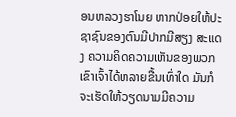ອນຫລວງຮາໂນຍ ຫາກປ່ອຍໃຫ້ປະຊາຊົນຂອງຕົນມີປາກມີສຽງ ສະແດງ ຄວາມຄິດຄວາມເຫັນຂອງພວກເຂົາເຈົ້າໄດ້ຫລາຍຂື້ນເທົ່າໃດ ມັນກໍຈະເຮັດໃຫ້ວຽດນາມມີຄວາມ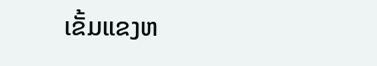ເຂັ້ມແຂງຫ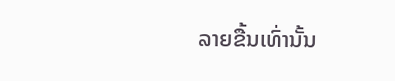ລາຍຂື້ນເທົ່ານັ້ນ